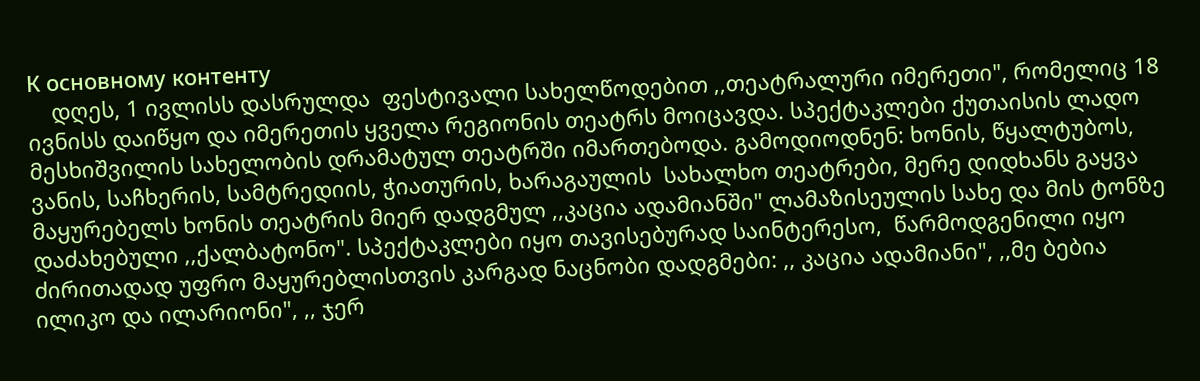К основному контенту
    დღეს, 1 ივლისს დასრულდა  ფესტივალი სახელწოდებით ,,თეატრალური იმერეთი", რომელიც 18 ივნისს დაიწყო და იმერეთის ყველა რეგიონის თეატრს მოიცავდა. სპექტაკლები ქუთაისის ლადო მესხიშვილის სახელობის დრამატულ თეატრში იმართებოდა. გამოდიოდნენ: ხონის, წყალტუბოს, ვანის, საჩხერის, სამტრედიის, ჭიათურის, ხარაგაულის  სახალხო თეატრები, მერე დიდხანს გაყვა მაყურებელს ხონის თეატრის მიერ დადგმულ ,,კაცია ადამიანში" ლამაზისეულის სახე და მის ტონზე დაძახებული ,,ქალბატონო". სპექტაკლები იყო თავისებურად საინტერესო,  წარმოდგენილი იყო ძირითადად უფრო მაყურებლისთვის კარგად ნაცნობი დადგმები: ,, კაცია ადამიანი", ,,მე ბებია ილიკო და ილარიონი", ,, ჯერ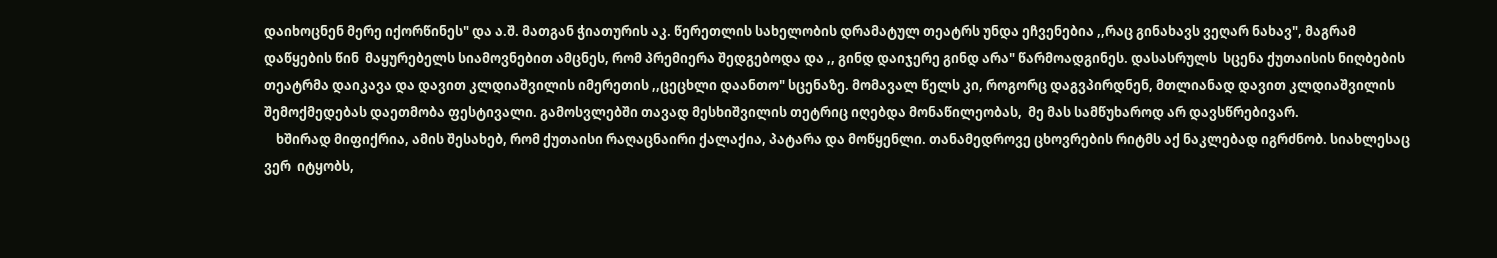დაიხოცნენ მერე იქორწინეს" და ა.შ. მათგან ჭიათურის აკ. წერეთლის სახელობის დრამატულ თეატრს უნდა ეჩვენებია ,,რაც გინახავს ვეღარ ნახავ", მაგრამ დაწყების წინ  მაყურებელს სიამოვნებით ამცნეს, რომ პრემიერა შედგებოდა და ,, გინდ დაიჯერე გინდ არა" წარმოადგინეს. დასასრულს  სცენა ქუთაისის ნიღბების თეატრმა დაიკავა და დავით კლდიაშვილის იმერეთის ,,ცეცხლი დაანთო" სცენაზე. მომავალ წელს კი, როგორც დაგვპირდნენ, მთლიანად დავით კლდიაშვილის შემოქმედებას დაეთმობა ფესტივალი. გამოსვლებში თავად მესხიშვილის თეტრიც იღებდა მონაწილეობას,  მე მას სამწუხაროდ არ დავსწრებივარ.
    ხშირად მიფიქრია, ამის შესახებ, რომ ქუთაისი რაღაცნაირი ქალაქია, პატარა და მოწყენლი. თანამედროვე ცხოვრების რიტმს აქ ნაკლებად იგრძნობ. სიახლესაც ვერ  იტყობს,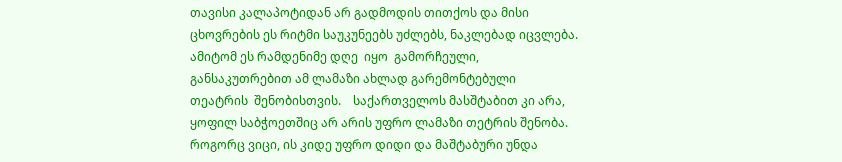თავისი კალაპოტიდან არ გადმოდის თითქოს და მისი ცხოვრების ეს რიტმი საუკუნეებს უძლებს, ნაკლებად იცვლება. ამიტომ ეს რამდენიმე დღე  იყო  გამორჩეული, განსაკუთრებით ამ ლამაზი ახლად გარემონტებული  თეატრის  შენობისთვის.    საქართველოს მასშტაბით კი არა, ყოფილ საბჭოეთშიც არ არის უფრო ლამაზი თეტრის შენობა. როგორც ვიცი, ის კიდე უფრო დიდი და მაშტაბური უნდა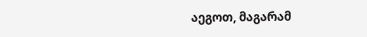აეგოთ, მაგარამ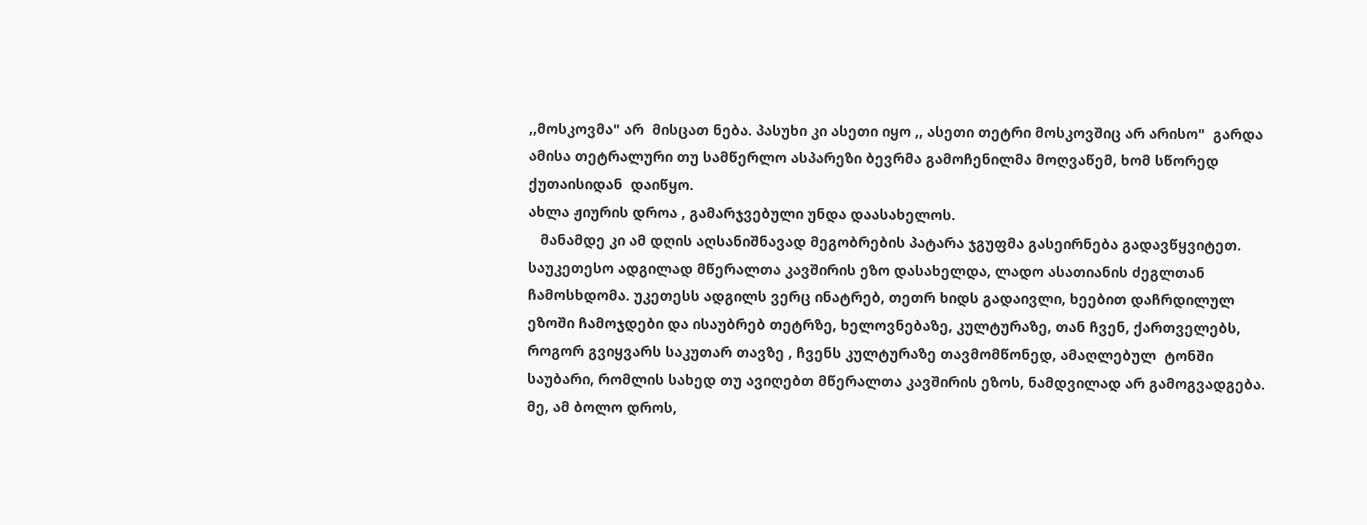,,მოსკოვმა" არ  მისცათ ნება. პასუხი კი ასეთი იყო ,, ასეთი თეტრი მოსკოვშიც არ არისო"  გარდა ამისა თეტრალური თუ სამწერლო ასპარეზი ბევრმა გამოჩენილმა მოღვაწემ, ხომ სწორედ  ქუთაისიდან  დაიწყო.
ახლა ჟიურის დროა , გამარჯვებული უნდა დაასახელოს.
   მანამდე კი ამ დღის აღსანიშნავად მეგობრების პატარა ჯგუფმა გასეირნება გადავწყვიტეთ. საუკეთესო ადგილად მწერალთა კავშირის ეზო დასახელდა, ლადო ასათიანის ძეგლთან ჩამოსხდომა. უკეთესს ადგილს ვერც ინატრებ, თეთრ ხიდს გადაივლი, ხეებით დაჩრდილულ ეზოში ჩამოჯდები და ისაუბრებ თეტრზე, ხელოვნებაზე, კულტურაზე, თან ჩვენ, ქართველებს,  როგორ გვიყვარს საკუთარ თავზე , ჩვენს კულტურაზე თავმომწონედ, ამაღლებულ  ტონში საუბარი, რომლის სახედ თუ ავიღებთ მწერალთა კავშირის ეზოს, ნამდვილად არ გამოგვადგება. მე, ამ ბოლო დროს,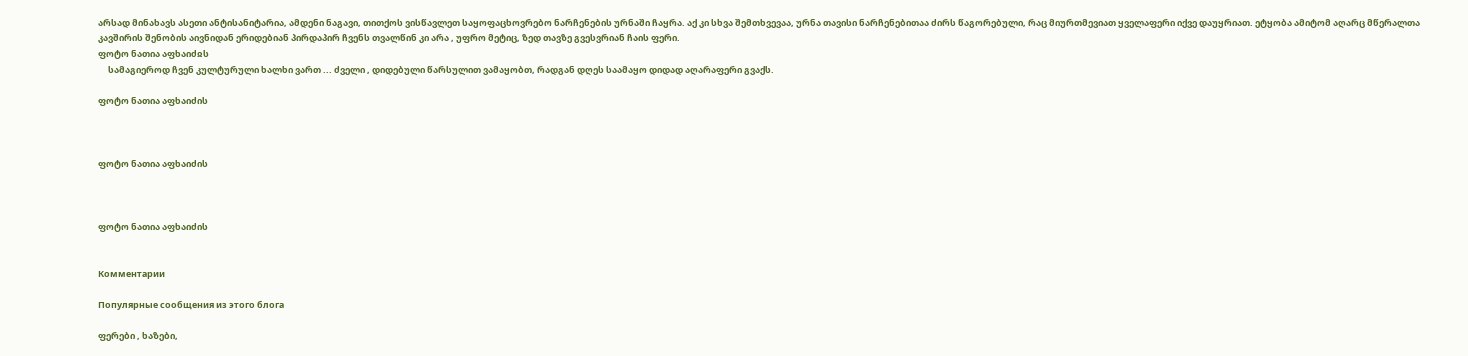არსად მინახავს ასეთი ანტისანიტარია, ამდენი ნაგავი, თითქოს ვისწავლეთ საყოფაცხოვრებო ნარჩენების ურნაში ჩაყრა. აქ კი სხვა შემთხვევაა, ურნა თავისი ნარჩენებითაა ძირს წაგორებული, რაც მიურთმევიათ ყველაფერი იქვე დაუყრიათ. ეტყობა ამიტომ აღარც მწერალთა კავშირის შენობის აივნიდან ერიდებიან პირდაპირ ჩვენს თვალწინ კი არა , უფრო მეტიც, ზედ თავზე გვესვრიან ჩაის ფერი.
ფოტო ნათია აფხაიძჲს
     სამაგიეროდ ჩვენ კულტურული ხალხი ვართ ... ძველი , დიდებული წარსულით ვამაყობთ, რადგან დღეს საამაყო დიდად აღარაფერი გვაქს.

ფოტო ნათია აფხაიძის



ფოტო ნათია აფხაიძის



ფოტო ნათია აფხაიძის


Комментарии

Популярные сообщения из этого блога

ფერები , ხაზები,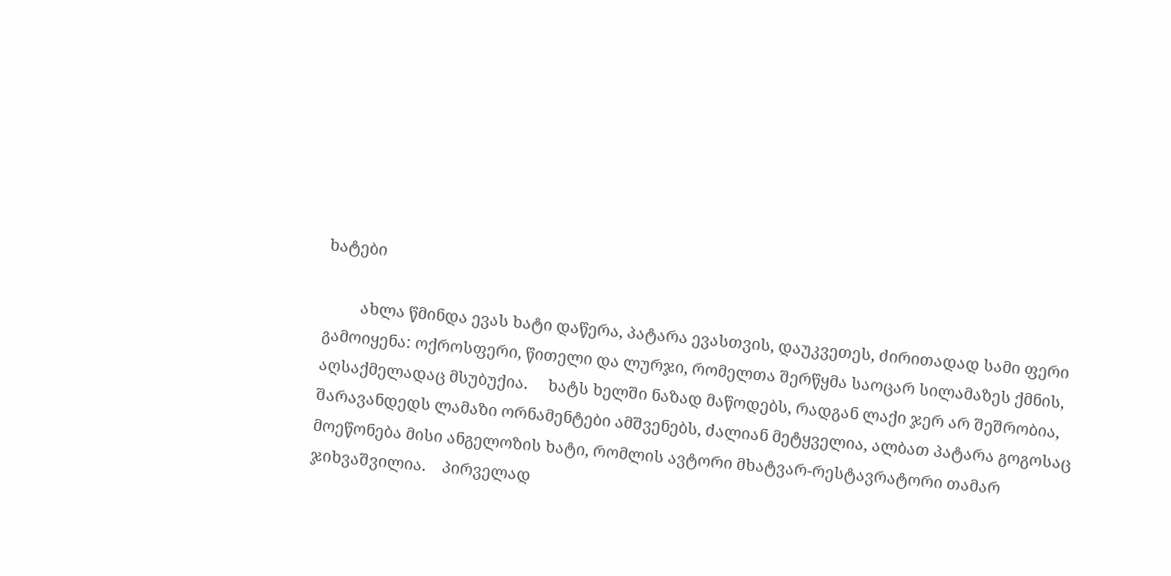ხატები

         ახლა წმინდა ევას ხატი დაწერა, პატარა ევასთვის, დაუკვეთეს, ძირითადად სამი ფერი გამოიყენა: ოქროსფერი, წითელი და ლურჯი, რომელთა შერწყმა საოცარ სილამაზეს ქმნის, აღსაქმელადაც მსუბუქია.     ხატს ხელში ნაზად მაწოდებს, რადგან ლაქი ჯერ არ შეშრობია, შარავანდედს ლამაზი ორნამენტები ამშვენებს, ძალიან მეტყველია, ალბათ პატარა გოგოსაც მოეწონება მისი ანგელოზის ხატი, რომლის ავტორი მხატვარ-რესტავრატორი თამარ ჯიხვაშვილია.    პირველად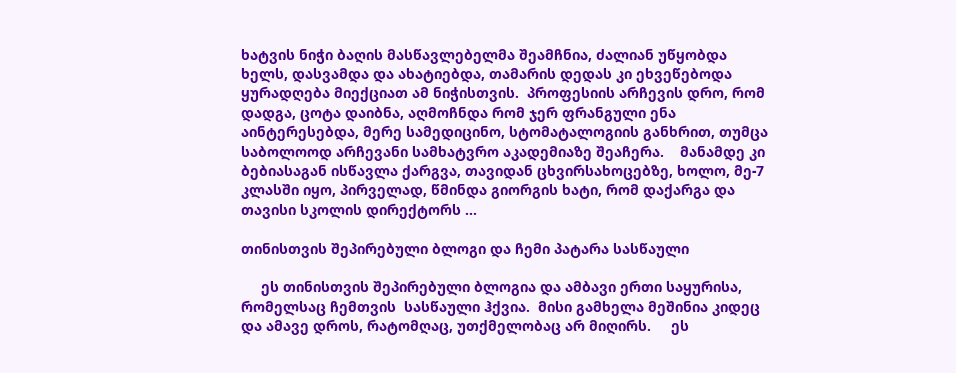ხატვის ნიჭი ბაღის მასწავლებელმა შეამჩნია, ძალიან უწყობდა ხელს, დასვამდა და ახატიებდა, თამარის დედას კი ეხვეწებოდა ყურადღება მიექციათ ამ ნიჭისთვის.  პროფესიის არჩევის დრო, რომ დადგა, ცოტა დაიბნა, აღმოჩნდა რომ ჯერ ფრანგული ენა აინტერესებდა, მერე სამედიცინო, სტომატალოგიის განხრით, თუმცა საბოლოოდ არჩევანი სამხატვრო აკადემიაზე შეაჩერა.    მანამდე კი ბებიასაგან ისწავლა ქარგვა, თავიდან ცხვირსახოცებზე, ხოლო, მე-7 კლასში იყო, პირველად, წმინდა გიორგის ხატი, რომ დაქარგა და თავისი სკოლის დირექტორს ...

თინისთვის შეპირებული ბლოგი და ჩემი პატარა სასწაული

     ეს თინისთვის შეპირებული ბლოგია და ამბავი ერთი საყურისა, რომელსაც ჩემთვის  სასწაული ჰქვია.  მისი გამხელა მეშინია კიდეც და ამავე დროს, რატომღაც, უთქმელობაც არ მიღირს.     ეს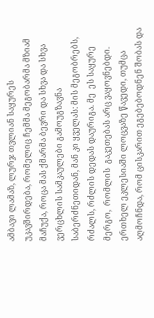ამბავი ლამაზ, ლურჯ თვლიან საყურეს უკავშირდება, რომელიც ჩემმა მეგობარმა მზიამ მაჩუქა, როცა მას ქმარმა ბევრი და სხვა და სხვა ვერცხლის სამკაულები გამოუგზავნა საბერძნეთიდან, მან კი ყველას: მის მეგობრებს, რძალს, რძლის დედას დაურიგა. მე  ეს საყურე მერგო,  რომლის  გაკეთებას არც ვაყოვნებდი. ერთხელ ეკლესიაში ლოცვაზე წავედი, თუმცა აღმოჩნდა, რომ ცისკარით ეგებებოდნენ შობას და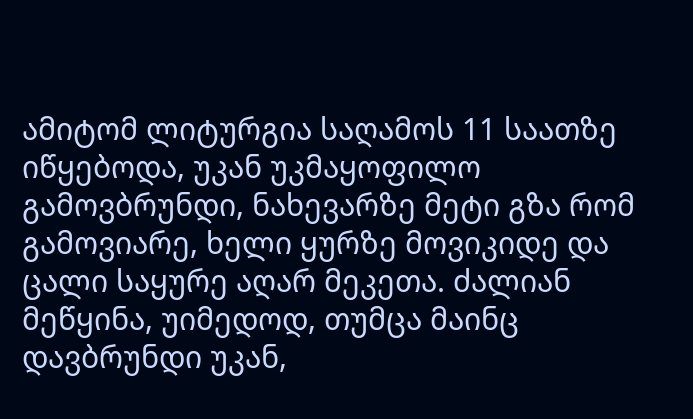ამიტომ ლიტურგია საღამოს 11 საათზე იწყებოდა, უკან უკმაყოფილო გამოვბრუნდი, ნახევარზე მეტი გზა რომ გამოვიარე, ხელი ყურზე მოვიკიდე და ცალი საყურე აღარ მეკეთა. ძალიან მეწყინა, უიმედოდ, თუმცა მაინც დავბრუნდი უკან,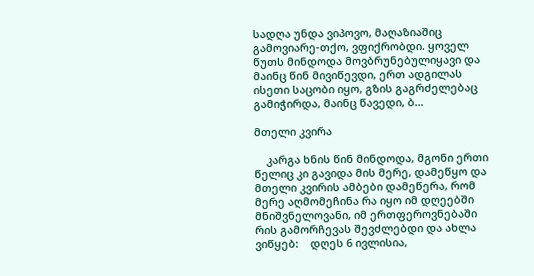სადღა უნდა ვიპოვო, მაღაზიაშიც გამოვიარე-თქო, ვფიქრობდი. ყოველ წუთს მინდოდა მოვბრუნებულიყავი და მაინც წინ მივიწევდი, ერთ ადგილას ისეთი საცობი იყო, გზის გაგრძელებაც გამიჭირდა, მაინც წავედი, ბ...

მთელი კვირა

    კარგა ხნის წინ მინდოდა, მგონი ერთი წელიც კი გავიდა მის მერე, დამეწყო და  მთელი კვირის ამბები დამეწერა, რომ მერე აღმომეჩინა რა იყო იმ დღეებში მნიშვნელოვანი, იმ ერთფეროვნებაში რის გამორჩევას შევძლებდი და ახლა ვიწყებ:    დღეს 6 ივლისია,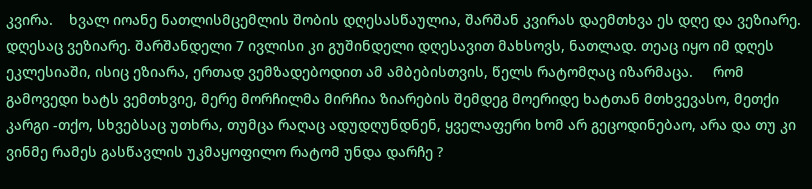კვირა.    ხვალ იოანე ნათლისმცემლის შობის დღესასწაულია, შარშან კვირას დაემთხვა ეს დღე და ვეზიარე. დღესაც ვეზიარე. შარშანდელი 7 ივლისი კი გუშინდელი დღესავით მახსოვს, ნათლად. თეაც იყო იმ დღეს ეკლესიაში, ისიც ეზიარა, ერთად ვემზადებოდით ამ ამბებისთვის, წელს რატომღაც იზარმაცა.     რომ გამოვედი ხატს ვემთხვიე, მერე მორჩილმა მირჩია ზიარების შემდეგ მოერიდე ხატთან მთხვევასო, მეთქი კარგი -თქო, სხვებსაც უთხრა, თუმცა რაღაც ადუდღუნდნენ, ყველაფერი ხომ არ გეცოდინებაო, არა და თუ კი ვინმე რამეს გასწავლის უკმაყოფილო რატომ უნდა დარჩე ?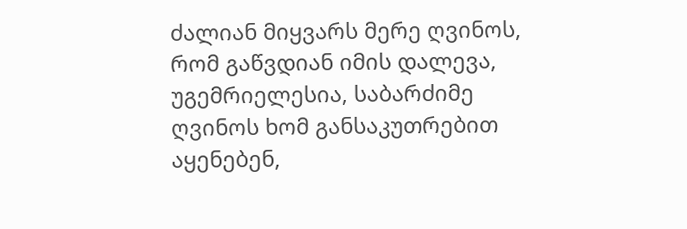ძალიან მიყვარს მერე ღვინოს, რომ გაწვდიან იმის დალევა, უგემრიელესია, საბარძიმე ღვინოს ხომ განსაკუთრებით აყენებენ,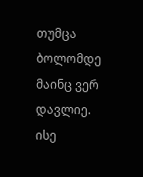თუმცა ბოლომდე მაინც ვერ დავლიე. ისე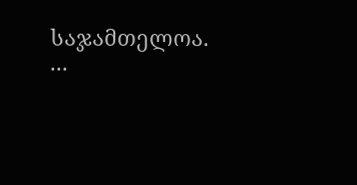საჯამთელოა.  ...